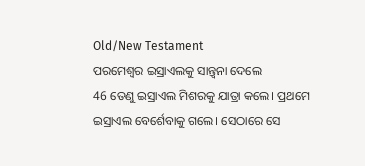Old/New Testament
ପରମେଶ୍ୱର ଇସ୍ରାଏଲକୁ ସାନ୍ତ୍ୱନା ଦେଲେ
46 ତେଣୁ ଇସ୍ରାଏଲ ମିଶରକୁ ଯାତ୍ରା କଲେ। ପ୍ରଥମେ ଇସ୍ରାଏଲ ବେର୍ଶେବାକୁ ଗଲେ। ସେଠାରେ ସେ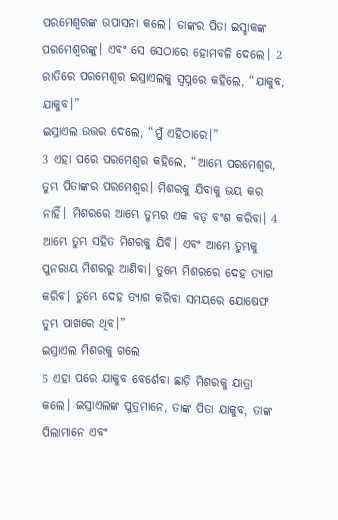ପରମେଶ୍ୱରଙ୍କ ଉପାସନା କଲେ। ତାଙ୍କର ପିତା ଇସ୍ହାକଙ୍କ ପରମେଶ୍ୱରଙ୍କୁ। ଏବଂ ସେ ସେଠାରେ ହୋମବଳି ଦେଲେ। 2 ରାତିରେ ପରମେଶ୍ୱର ଇସ୍ରାଏଲକୁ ସ୍ୱପ୍ନରେ କହିଲେ, “ଯାକୁବ, ଯାକୁବ।”
ଇସ୍ରାଏଲ ଉତ୍ତର ଦେଲେ, “ମୁଁ ଏହିଠାରେ।”
3 ଏହା ପରେ ପରମେଶ୍ୱର କହିଲେ, “ଆମ୍ଭେ ପରମେଶ୍ୱର, ତୁମ୍ଭ ପିତାଙ୍କର ପରମେଶ୍ୱର। ମିଶରକୁ ଯିବାକୁ ଭୟ କର ନାହିଁ। ମିଶରରେ ଆମ୍ଭେ ତୁମ୍ଭର ଏକ ବଡ଼ ବଂଶ କରିବା। 4 ଆମ୍ଭେ ତୁମ୍ଭ ସହିତ ମିଶରକୁ ଯିବି। ଏବଂ ଆମ୍ଭେ ତୁମ୍ଭକୁ ପୁନରାୟ ମିଶରରୁ ଆଣିବା। ତୁମ୍ଭେ ମିଶରରେ ଦେହ ତ୍ୟାଗ କରିବ। ତୁମ୍ଭେ ଦେହ ତ୍ୟାଗ କରିବା ସମୟରେ ଯୋଷେଫ ତୁମ୍ଭ ପାଖରେ ଥିବ।”
ଇସ୍ରାଏଲ ମିଶରକୁ ଗଲେ
5 ଏହା ପରେ ଯାକୁବ ବେର୍ଶେବା ଛାଡ଼ି ମିଶରକୁ ଯାତ୍ରା କଲେ। ଇସ୍ରାଏଲଙ୍କ ପୁତ୍ରମାନେ, ତାଙ୍କ ପିତା ଯାକୁବ, ତାଙ୍କ ପିଲାମାନେ ଏବଂ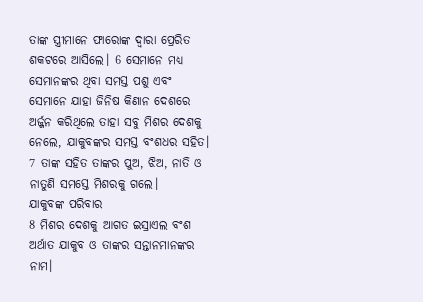ତାଙ୍କ ସ୍ତ୍ରୀମାନେ ଫାରୋଙ୍କ ଦ୍ୱାରା ପ୍ରେରିତ ଶକଟରେ ଆସିଲେ। 6 ସେମାନେ ମଧ୍ୟ ସେମାନଙ୍କର ଥିବା ସମସ୍ତ ପଶୁ ଏବଂ ସେମାନେ ଯାହା ଜିନିଷ କିଣାନ ଦେଶରେ ଅର୍ଜ୍ଜନ କରିଥିଲେ ତାହା ସବୁ ମିଶର ଦେଶକୁ ନେଲେ, ଯାକୁବଙ୍କର ସମସ୍ତ ବଂଶଧର ସହିତ। 7 ତାଙ୍କ ସହିତ ତାଙ୍କର ପୁଅ, ଝିଅ, ନାତି ଓ ନାତୁଣି ସମସ୍ତେ ମିଶରକୁ ଗଲେ।
ଯାକୁବଙ୍କ ପରିବାର
8 ମିଶର ଦେଶକୁ ଆଗତ ଇସ୍ରାଏଲ ବଂଶ ଅର୍ଥାତ ଯାକୁବ ଓ ତାଙ୍କର ସନ୍ତାନମାନଙ୍କର ନାମ।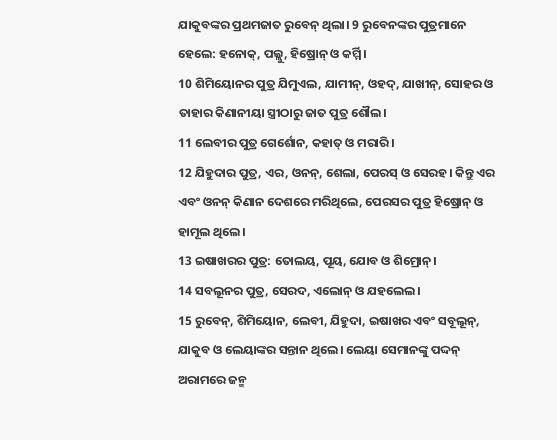ଯାକୁବଙ୍କର ପ୍ରଥମଜାତ ରୁବେନ୍ ଥିଲା। 9 ରୁବେନଙ୍କର ପୁତ୍ରମାନେ ହେଲେ: ହନୋକ୍, ପଲ୍ଲୁ, ହିଷ୍ରୋନ୍ ଓ କର୍ମ୍ମି।
10 ଶିମିୟୋନର ପୁତ୍ର ଯିମୁଏଲ, ଯାମୀନ୍, ଓହଦ୍, ଯାଖୀନ୍, ସୋହର ଓ ତାହାର କିଣାନୀୟା ସ୍ତ୍ରୀଠାରୁ ଜାତ ପୁତ୍ର ଶୌଲ।
11 ଲେବୀର ପୁତ୍ର ଗେର୍ଶୋନ, କହାତ୍ ଓ ମରାରି।
12 ଯିହୁଦାର ପୁତ୍ର, ଏର, ଓନନ୍, ଶେଲା, ପେରସ୍ ଓ ସେରହ। କିନ୍ତୁ ଏର ଏବଂ ଓନନ୍ କିଣାନ ଦେଶରେ ମରିଥିଲେ, ପେରସର ପୁତ୍ର ହିଷ୍ରୋନ୍ ଓ ହାମୂଲ ଥିଲେ।
13 ଇଷାଖରର ପୁତ୍ର: ତୋଲୟ, ପୂୟ, ଯୋବ ଓ ଶିମ୍ରୋନ୍।
14 ସବଲୂନର ପୁତ୍ର, ସେରଦ, ଏଲୋନ୍ ଓ ଯହଲେଲ।
15 ରୁବେନ୍, ଶିମିୟୋନ, ଲେବୀ, ଯିହୁଦା, ଇଷାଖର ଏବଂ ସବୂଲୂନ୍, ଯାକୁବ ଓ ଲେୟାଙ୍କର ସନ୍ତାନ ଥିଲେ। ଲେୟା ସେମାନଙ୍କୁ ପଦ୍ଦନ୍ ଅରାମରେ ଜନ୍ମ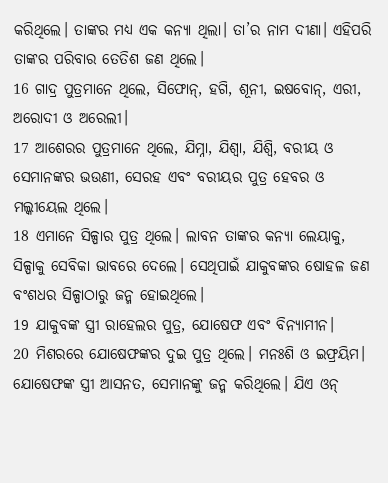କରିଥିଲେ। ତାଙ୍କର ମଧ୍ୟ ଏକ କନ୍ୟା ଥିଲା। ତା’ର ନାମ ଦୀଣା। ଏହିପରି ତାଙ୍କର ପରିବାର ତେତିଶ ଜଣ ଥିଲେ।
16 ଗାଦ୍ର ପୁତ୍ରମାନେ ଥିଲେ, ସିଫୋନ୍, ହଗି, ଶୂନୀ, ଇଷବୋନ୍, ଏରୀ, ଅରୋଦୀ ଓ ଅରେଲୀ।
17 ଆଶେରର ପୁତ୍ରମାନେ ଥିଲେ, ଯିମ୍ନା, ଯିଶ୍ବା, ଯିଶ୍ବି, ବରୀୟ ଓ ସେମାନଙ୍କର ଭଉଣୀ, ସେରହ ଏବଂ ବରୀୟର ପୁତ୍ର ହେବର ଓ ମଲ୍କୀୟେଲ ଥିଲେ।
18 ଏମାନେ ସିଳ୍ପାର ପୁତ୍ର ଥିଲେ। ଲାବନ ତାଙ୍କର କନ୍ୟା ଲେୟାକୁ, ସିଳ୍ପାକୁ ସେବିକା ଭାବରେ ଦେଲେ। ସେଥିପାଇଁ ଯାକୁବଙ୍କର ଷୋହଳ ଜଣ ବଂଶଧର ସିଳ୍ପାଠାରୁ ଜନ୍ମ ହୋଇଥିଲେ।
19 ଯାକୁବଙ୍କ ସ୍ତ୍ରୀ ରାହେଲର ପୁତ୍ର, ଯୋଷେଫ ଏବଂ ବିନ୍ୟାମୀନ।
20 ମିଶରରେ ଯୋଷେଫଙ୍କର ଦୁଇ ପୁତ୍ର ଥିଲେ। ମନଃଶି ଓ ଇଫ୍ରୟିମ। ଯୋଷେଫଙ୍କ ସ୍ତ୍ରୀ ଆସନତ, ସେମାନଙ୍କୁ ଜନ୍ମ କରିଥିଲେ। ଯିଏ ଓନ୍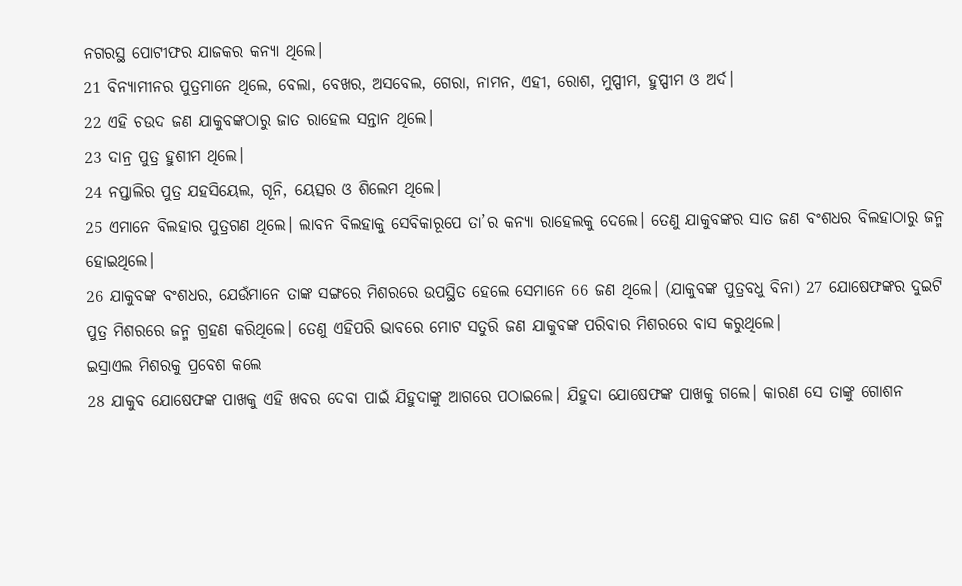ନଗରସ୍ଥ ପୋଟୀଫର ଯାଜକର କନ୍ୟା ଥିଲେ।
21 ବିନ୍ୟାମୀନର ପୁତ୍ରମାନେ ଥିଲେ, ବେଲା, ବେଖର, ଅସବେଲ, ଗେରା, ନାମନ, ଏହୀ, ରୋଶ, ମୁପ୍ପୀମ, ହୁପ୍ପୀମ ଓ ଅର୍ଦ।
22 ଏହି ଚଉଦ ଜଣ ଯାକୁବଙ୍କଠାରୁ ଜାତ ରାହେଲ ସନ୍ତାନ ଥିଲେ।
23 ଦାନ୍ର ପୁତ୍ର ହୁଶୀମ ଥିଲେ।
24 ନପ୍ତାଲିର ପୁତ୍ର ଯହସିୟେଲ, ଗୂନି, ୟେତ୍ସର ଓ ଶିଲେମ ଥିଲେ।
25 ଏମାନେ ବିଲହାର ପୁତ୍ରଗଣ ଥିଲେ। ଲାବନ ବିଲହାକୁ ସେବିକାରୂପେ ତା’ର କନ୍ୟା ରାହେଲକୁ ଦେଲେ। ତେଣୁ ଯାକୁବଙ୍କର ସାତ ଜଣ ବଂଶଧର ବିଲହାଠାରୁ ଜନ୍ମ ହୋଇଥିଲେ।
26 ଯାକୁବଙ୍କ ବଂଶଧର, ଯେଉଁମାନେ ତାଙ୍କ ସଙ୍ଗରେ ମିଶରରେ ଉପସ୍ଥିତ ହେଲେ ସେମାନେ 66 ଜଣ ଥିଲେ। (ଯାକୁବଙ୍କ ପୁତ୍ରବଧୁ ବିନା) 27 ଯୋଷେଫଙ୍କର ଦୁଇଟି ପୁତ୍ର ମିଶରରେ ଜନ୍ମ ଗ୍ରହଣ କରିଥିଲେ। ତେଣୁ ଏହିପରି ଭାବରେ ମୋଟ ସତୁରି ଜଣ ଯାକୁବଙ୍କ ପରିବାର ମିଶରରେ ବାସ କରୁଥିଲେ।
ଇସ୍ରାଏଲ ମିଶରକୁ ପ୍ରବେଶ କଲେ
28 ଯାକୁବ ଯୋଷେଫଙ୍କ ପାଖକୁ ଏହି ଖବର ଦେବା ପାଇଁ ଯିହୁଦାଙ୍କୁ ଆଗରେ ପଠାଇଲେ। ଯିହୁଦା ଯୋଷେଫଙ୍କ ପାଖକୁ ଗଲେ। କାରଣ ସେ ତାଙ୍କୁ ଗୋଶନ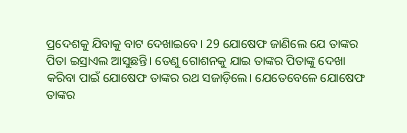ପ୍ରଦେଶକୁ ଯିବାକୁ ବାଟ ଦେଖାଇବେ। 29 ଯୋଷେଫ ଜାଣିଲେ ଯେ ତାଙ୍କର ପିତା ଇସ୍ରାଏଲ ଆସୁଛନ୍ତି। ତେଣୁ ଗୋଶନକୁ ଯାଇ ତାଙ୍କର ପିତାଙ୍କୁ ଦେଖା କରିବା ପାଇଁ ଯୋଷେଫ ତାଙ୍କର ରଥ ସଜାଡ଼ିଲେ। ଯେତେବେଳେ ଯୋଷେଫ ତାଙ୍କର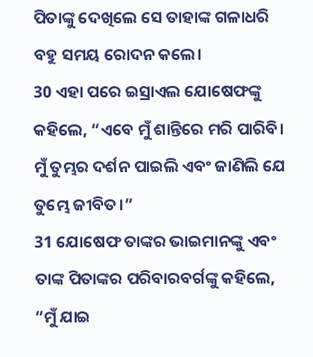ପିତାଙ୍କୁ ଦେଖିଲେ ସେ ତାହାଙ୍କ ଗଳାଧରି ବହୁ ସମୟ ରୋଦନ କଲେ।
30 ଏହା ପରେ ଇସ୍ରାଏଲ ଯୋଷେଫଙ୍କୁ କହିଲେ, “ଏବେ ମୁଁ ଶାନ୍ତିରେ ମରି ପାରିବି। ମୁଁ ତୁମ୍ଭର ଦର୍ଶନ ପାଇଲି ଏବଂ ଜାଣିଲି ଯେ ତୁମ୍ଭେ ଜୀବିତ।”
31 ଯୋଷେଫ ତାଙ୍କର ଭାଇମାନଙ୍କୁ ଏବଂ ତାଙ୍କ ପିତାଙ୍କର ପରିବାରବର୍ଗଙ୍କୁ କହିଲେ, “ମୁଁ ଯାଇ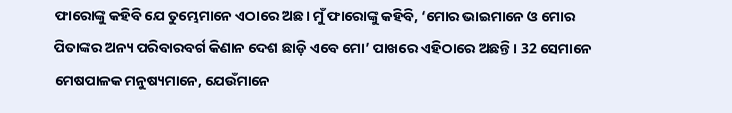ଫାରୋଙ୍କୁ କହିବି ଯେ ତୁମ୍ଭେମାନେ ଏଠାରେ ଅଛ। ମୁଁ ଫାରୋଙ୍କୁ କହିବି, ‘ମୋର ଭାଇମାନେ ଓ ମୋର ପିତାଙ୍କର ଅନ୍ୟ ପରିବାରବର୍ଗ କିଣାନ ଦେଶ ଛାଡ଼ି ଏବେ ମୋ’ ପାଖରେ ଏହିଠାରେ ଅଛନ୍ତି। 32 ସେମାନେ ମେଷପାଳକ ମନୁଷ୍ୟମାନେ, ଯେଉଁମାନେ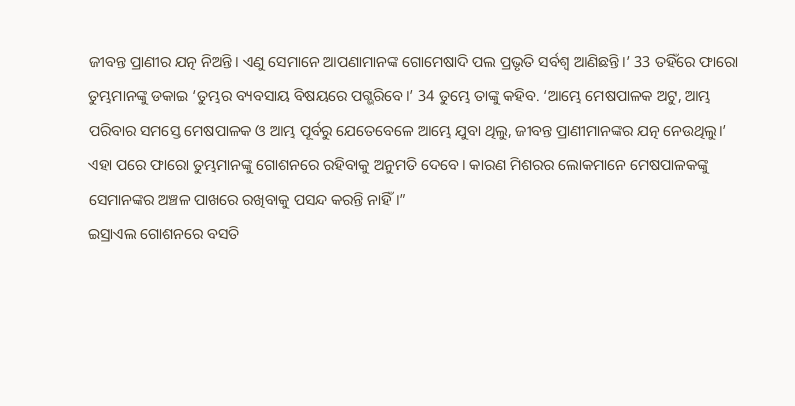ଜୀବନ୍ତ ପ୍ରାଣୀର ଯତ୍ନ ନିଅନ୍ତି। ଏଣୁ ସେମାନେ ଆପଣାମାନଙ୍କ ଗୋମେଷାଦି ପଲ ପ୍ରଭୃତି ସର୍ବଶ୍ୱ ଆଣିଛନ୍ତି।’ 33 ତହିଁରେ ଫାରୋ ତୁମ୍ଭମାନଙ୍କୁ ଡକାଇ ‘ତୁମ୍ଭର ବ୍ୟବସାୟ ବିଷୟରେ ପଗ୍ଭରିବେ।’ 34 ତୁମ୍ଭେ ତାଙ୍କୁ କହିବ. ‘ଆମ୍ଭେ ମେଷପାଳକ ଅଟୁ, ଆମ୍ଭ ପରିବାର ସମସ୍ତେ ମେଷପାଳକ ଓ ଆମ୍ଭ ପୂର୍ବରୁ ଯେତେବେଳେ ଆମ୍ଭେ ଯୁବା ଥିଲୁ, ଜୀବନ୍ତ ପ୍ରାଣୀମାନଙ୍କର ଯତ୍ନ ନେଉଥିଲୁ।’ ଏହା ପରେ ଫାରୋ ତୁମ୍ଭମାନଙ୍କୁ ଗୋଶନରେ ରହିବାକୁ ଅନୁମତି ଦେବେ। କାରଣ ମିଶରର ଲୋକମାନେ ମେଷପାଳକଙ୍କୁ ସେମାନଙ୍କର ଅଞ୍ଚଳ ପାଖରେ ରଖିବାକୁ ପସନ୍ଦ କରନ୍ତି ନାହିଁ।”
ଇସ୍ରାଏଲ ଗୋଶନରେ ବସତି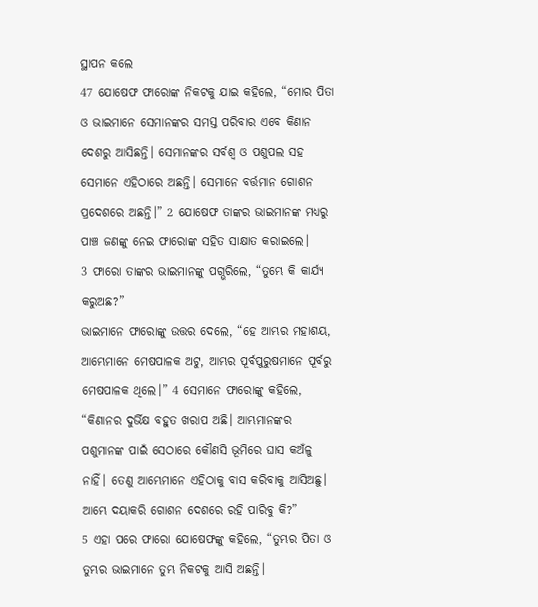ସ୍ଥାପନ କଲେ
47 ଯୋଷେଫ ଫାରୋଙ୍କ ନିକଟକୁ ଯାଇ କହିଲେ, “ମୋର ପିତା ଓ ଭାଇମାନେ ସେମାନଙ୍କର ସମସ୍ତ ପରିବାର ଏବେ କିଣାନ ଦେଶରୁ ଆସିଛନ୍ତି। ସେମାନଙ୍କର ସର୍ବଶ୍ୱ ଓ ପଶୁପଲ ସହ ସେମାନେ ଏହିଠାରେ ଅଛନ୍ତି। ସେମାନେ ବର୍ତ୍ତମାନ ଗୋଶନ ପ୍ରଦେଶରେ ଅଛନ୍ତି।” 2 ଯୋଷେଫ ତାଙ୍କର ଭାଇମାନଙ୍କ ମଧ୍ୟରୁ ପାଞ୍ଚ ଜଣଙ୍କୁ ନେଇ ଫାରୋଙ୍କ ସହିତ ସାକ୍ଷାତ କରାଇଲେ।
3 ଫାରୋ ତାଙ୍କର ଭାଇମାନଙ୍କୁ ପଗ୍ଭରିଲେ, “ତୁମ୍ଭେ କି କାର୍ଯ୍ୟ କରୁଅଛ?”
ଭାଇମାନେ ଫାରୋଙ୍କୁ ଉତ୍ତର ଦେଲେ, “ହେ ଆମ୍ଭର ମହାଶୟ, ଆମ୍ଭେମାନେ ମେଷପାଳକ ଅଟୁ, ଆମ୍ଭର ପୂର୍ବପୁରୁଷମାନେ ପୂର୍ବରୁ ମେଷପାଳକ ଥିଲେ।” 4 ସେମାନେ ଫାରୋଙ୍କୁ କହିଲେ, “କିଣାନର ଦୁର୍ଭିକ୍ଷ ବହୁତ ଖରାପ ଅଛି। ଆମ୍ଭମାନଙ୍କର ପଶୁମାନଙ୍କ ପାଇଁ ସେଠାରେ କୌଣସି ଭୂମିରେ ଘାସ କଅଁଳୁ ନାହିଁ। ତେଣୁ ଆମ୍ଭେମାନେ ଏହିଠାକୁ ବାସ କରିବାକୁ ଆସିଅଛୁ। ଆମ୍ଭେ ଦୟାକରି ଗୋଶନ ଦେଶରେ ରହି ପାରିବୁ କି?”
5 ଏହା ପରେ ଫାରୋ ଯୋଷେଫଙ୍କୁ କହିଲେ, “ତୁମ୍ଭର ପିତା ଓ ତୁମ୍ଭର ଭାଇମାନେ ତୁମ୍ଭ ନିକଟକୁ ଆସି ଅଛନ୍ତି।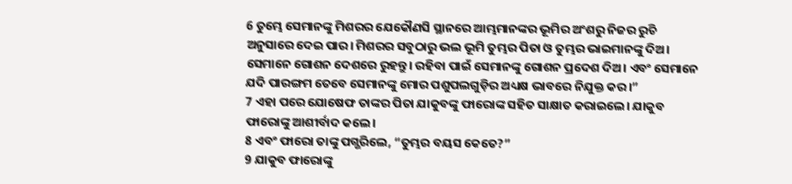6 ତୁମ୍ଭେ ସେମାନଙ୍କୁ ମିଶରର ଯେକୌଣସି ସ୍ଥାନରେ ଆମ୍ଭମାନଙ୍କର ଭୂମିର ଅଂଶରୁ ନିଜର ରୁଚି ଅନୁସାରେ ଦେଇ ପାର। ମିଶରର ସବୁଠାରୁ ଭଲ ଭୂମି ତୁମ୍ଭର ପିତା ଓ ତୁମ୍ଭର ଭାଇମାନଙ୍କୁ ଦିଅ। ସେମାନେ ଗୋଶନ ଦେଶରେ ରୁହନ୍ତୁ। ରହିବା ପାଇଁ ସେମାନଙ୍କୁ ଗୋଶନ ପ୍ରଦେଶ ଦିଅ। ଏବଂ ସେମାନେ ଯଦି ପାରଙ୍ଗମ ତେବେ ସେମାନଙ୍କୁ ମୋର ପଶୁପଲଗୁଡ଼ିର ଅଧ୍ୟକ୍ଷ ଭାବରେ ନିଯୁକ୍ତ କର।”
7 ଏହା ପରେ ଯୋଷେଫ ତାଙ୍କର ପିତା ଯାକୁବଙ୍କୁ ଫାରୋଙ୍କ ସହିତ ସାକ୍ଷାତ କରାଇଲେ। ଯାକୁବ ଫାରୋଙ୍କୁ ଆଶୀର୍ବାଦ କଲେ।
8 ଏବଂ ଫାରୋ ତାଙ୍କୁ ପଗ୍ଭରିଲେ, “ତୁମ୍ଭର ବୟସ କେତେ?”
9 ଯାକୁବ ଫାରୋଙ୍କୁ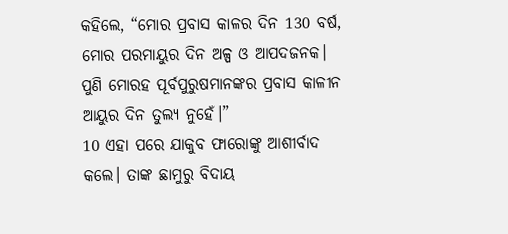କହିଲେ, “ମୋର ପ୍ରବାସ କାଳର ଦିନ 130 ବର୍ଷ, ମୋର ପରମାୟୁର ଦିନ ଅଳ୍ପ ଓ ଆପଦଜନକ। ପୁଣି ମୋରହ ପୂର୍ବପୁରୁଷମାନଙ୍କର ପ୍ରବାସ କାଳୀନ ଆୟୁର ଦିନ ତୁଲ୍ୟ ନୁହେଁ।”
10 ଏହା ପରେ ଯାକୁବ ଫାରୋଙ୍କୁ ଆଶୀର୍ବାଦ କଲେ। ତାଙ୍କ ଛାମୁରୁ ବିଦାୟ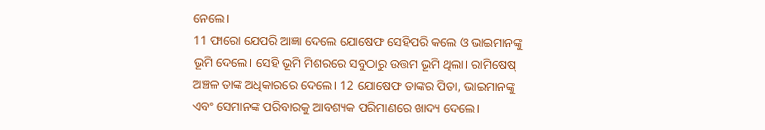ନେଲେ।
11 ଫାରୋ ଯେପରି ଆଜ୍ଞା ଦେଲେ ଯୋଷେଫ ସେହିପରି କଲେ ଓ ଭାଇମାନଙ୍କୁ ଭୂମି ଦେଲେ। ସେହି ଭୂମି ମିଶରରେ ସବୁଠାରୁ ଉତ୍ତମ ଭୂମି ଥିଲା। ରାମିଷେଷ୍ ଅଞ୍ଚଳ ତାଙ୍କ ଅଧିକାରରେ ଦେଲେ। 12 ଯୋଷେଫ ତାଙ୍କର ପିତା, ଭାଇମାନଙ୍କୁ ଏବଂ ସେମାନଙ୍କ ପରିବାରକୁ ଆବଶ୍ୟକ ପରିମାଣରେ ଖାଦ୍ୟ ଦେଲେ।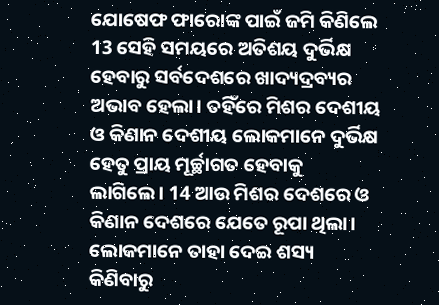ଯୋଷେଫ ଫାରୋଙ୍କ ପାଇଁ ଜମି କିଣିଲେ
13 ସେହି ସମୟରେ ଅତିଶୟ ଦୁର୍ଭିକ୍ଷ ହେବାରୁ ସର୍ବଦେଶରେ ଖାଦ୍ୟଦ୍ରବ୍ୟର ଅଭାବ ହେଲା। ତହିଁରେ ମିଶର ଦେଶୀୟ ଓ କିଣାନ ଦେଶୀୟ ଲୋକମାନେ ଦୁର୍ଭିକ୍ଷ ହେତୁ ପ୍ରାୟ ମୂର୍ଚ୍ଛାଗତ ହେବାକୁ ଲାଗିଲେ। 14 ଆଉ ମିଶର ଦେଶରେ ଓ କିଣାନ ଦେଶରେ ଯେତେ ରୂପା ଥିଲା। ଲୋକମାନେ ତାହା ଦେଇ ଶସ୍ୟ କିଣିବାରୁ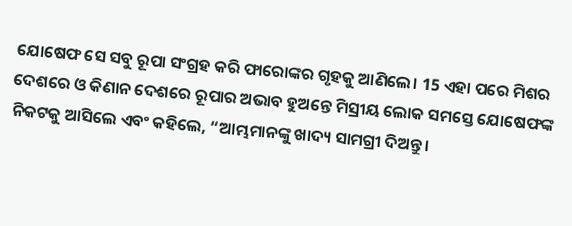ଯୋଷେଫ ସେ ସବୁ ରୂପା ସଂଗ୍ରହ କରି ଫାରୋଙ୍କର ଗୃହକୁ ଆଣିଲେ। 15 ଏହା ପରେ ମିଶର ଦେଶରେ ଓ କିଣାନ ଦେଶରେ ରୂପାର ଅଭାବ ହୁଅନ୍ତେ ମିସ୍ରୀୟ ଲୋକ ସମସ୍ତେ ଯୋଷେଫଙ୍କ ନିକଟକୁ ଆସିଲେ ଏବଂ କହିଲେ, “ଆମ୍ଭମାନଙ୍କୁ ଖାଦ୍ୟ ସାମଗ୍ରୀ ଦିଅନ୍ତୁ।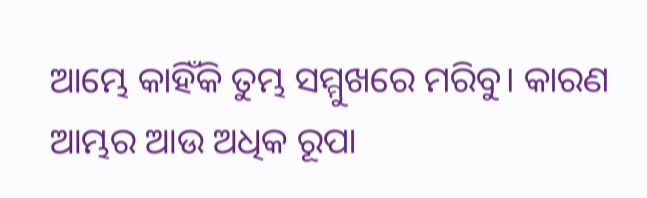ଆମ୍ଭେ କାହିଁକି ତୁମ୍ଭ ସମ୍ମୁଖରେ ମରିବୁ। କାରଣ ଆମ୍ଭର ଆଉ ଅଧିକ ରୂପା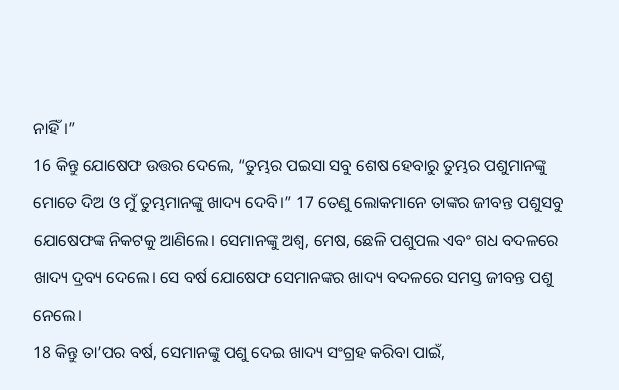ନାହିଁ।”
16 କିନ୍ତୁ ଯୋଷେଫ ଉତ୍ତର ଦେଲେ, “ତୁମ୍ଭର ପଇସା ସବୁ ଶେଷ ହେବାରୁ ତୁମ୍ଭର ପଶୁମାନଙ୍କୁ ମୋତେ ଦିଅ ଓ ମୁଁ ତୁମ୍ଭମାନଙ୍କୁ ଖାଦ୍ୟ ଦେବି।” 17 ତେଣୁ ଲୋକମାନେ ତାଙ୍କର ଜୀବନ୍ତ ପଶୁସବୁ ଯୋଷେଫଙ୍କ ନିକଟକୁ ଆଣିଲେ। ସେମାନଙ୍କୁ ଅଶ୍ୱ, ମେଷ, ଛେଳି ପଶୁପଲ ଏବଂ ଗଧ ବଦଳରେ ଖାଦ୍ୟ ଦ୍ରବ୍ୟ ଦେଲେ। ସେ ବର୍ଷ ଯୋଷେଫ ସେମାନଙ୍କର ଖାଦ୍ୟ ବଦଳରେ ସମସ୍ତ ଜୀବନ୍ତ ପଶୁ ନେଲେ।
18 କିନ୍ତୁ ତା’ପର ବର୍ଷ, ସେମାନଙ୍କୁ ପଶୁ ଦେଇ ଖାଦ୍ୟ ସଂଗ୍ରହ କରିବା ପାଇଁ,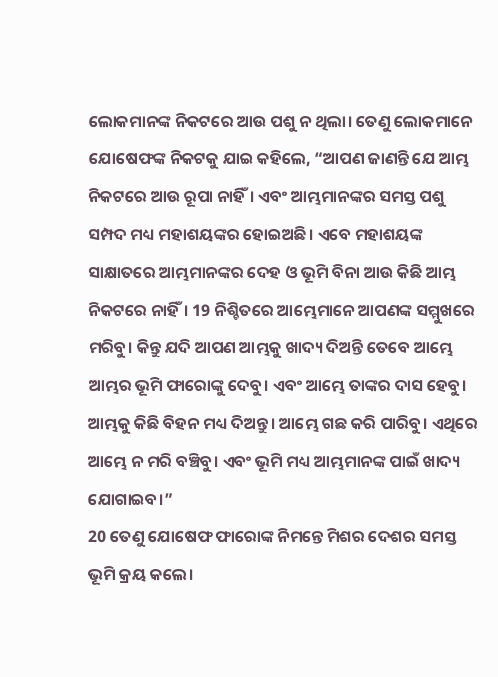ଲୋକମାନଙ୍କ ନିକଟରେ ଆଉ ପଶୁ ନ ଥିଲା। ତେଣୁ ଲୋକମାନେ ଯୋଷେଫଙ୍କ ନିକଟକୁ ଯାଇ କହିଲେ, “ଆପଣ ଜାଣନ୍ତି ଯେ ଆମ୍ଭ ନିକଟରେ ଆଉ ରୂପା ନାହିଁ। ଏବଂ ଆମ୍ଭମାନଙ୍କର ସମସ୍ତ ପଶୁ ସମ୍ପଦ ମଧ୍ୟ ମହାଶୟଙ୍କର ହୋଇଅଛି। ଏବେ ମହାଶୟଙ୍କ ସାକ୍ଷାତରେ ଆମ୍ଭମାନଙ୍କର ଦେହ ଓ ଭୂମି ବିନା ଆଉ କିଛି ଆମ୍ଭ ନିକଟରେ ନାହିଁ। 19 ନିଶ୍ଚିତରେ ଆମ୍ଭେମାନେ ଆପଣଙ୍କ ସମ୍ମୁଖରେ ମରିବୁ। କିନ୍ତୁ ଯଦି ଆପଣ ଆମ୍ଭକୁ ଖାଦ୍ୟ ଦିଅନ୍ତି ତେବେ ଆମ୍ଭେ ଆମ୍ଭର ଭୂମି ଫାରୋଙ୍କୁ ଦେବୁ। ଏବଂ ଆମ୍ଭେ ତାଙ୍କର ଦାସ ହେବୁ। ଆମ୍ଭକୁ କିଛି ବିହନ ମଧ୍ୟ ଦିଅନ୍ତୁ। ଆମ୍ଭେ ଗଛ କରି ପାରିବୁ। ଏଥିରେ ଆମ୍ଭେ ନ ମରି ବଞ୍ଚିବୁ। ଏବଂ ଭୂମି ମଧ୍ୟ ଆମ୍ଭମାନଙ୍କ ପାଇଁ ଖାଦ୍ୟ ଯୋଗାଇବ।”
20 ତେଣୁ ଯୋଷେଫ ଫାରୋଙ୍କ ନିମନ୍ତେ ମିଶର ଦେଶର ସମସ୍ତ ଭୂମି କ୍ରୟ କଲେ।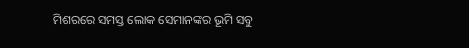ମିଶରରେ ସମସ୍ତ ଲୋକ ସେମାନଙ୍କର ଭୂମି ସବୁ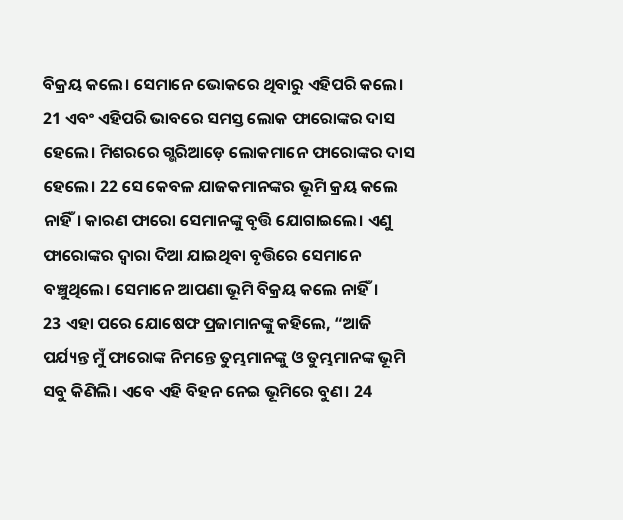ବିକ୍ରୟ କଲେ। ସେମାନେ ଭୋକରେ ଥିବାରୁ ଏହିପରି କଲେ। 21 ଏବଂ ଏହିପରି ଭାବରେ ସମସ୍ତ ଲୋକ ଫାରୋଙ୍କର ଦାସ ହେଲେ। ମିଶରରେ ଗ୍ଭରିଆଡ଼େ ଲୋକମାନେ ଫାରୋଙ୍କର ଦାସ ହେଲେ। 22 ସେ କେବଳ ଯାଜକମାନଙ୍କର ଭୂମି କ୍ରୟ କଲେ ନାହିଁ। କାରଣ ଫାରୋ ସେମାନଙ୍କୁ ବୃତ୍ତି ଯୋଗାଇଲେ। ଏଣୁ ଫାରୋଙ୍କର ଦ୍ୱାରା ଦିଆ ଯାଇଥିବା ବୃତ୍ତିରେ ସେମାନେ ବଞ୍ଚୁଥିଲେ। ସେମାନେ ଆପଣା ଭୂମି ବିକ୍ରୟ କଲେ ନାହିଁ।
23 ଏହା ପରେ ଯୋଷେଫ ପ୍ରଜାମାନଙ୍କୁ କହିଲେ, “ଆଜି ପର୍ଯ୍ୟନ୍ତ ମୁଁ ଫାରୋଙ୍କ ନିମନ୍ତେ ତୁମ୍ଭମାନଙ୍କୁ ଓ ତୁମ୍ଭମାନଙ୍କ ଭୂମି ସବୁ କିଣିଲି। ଏବେ ଏହି ବିହନ ନେଇ ଭୂମିରେ ବୁଣ। 24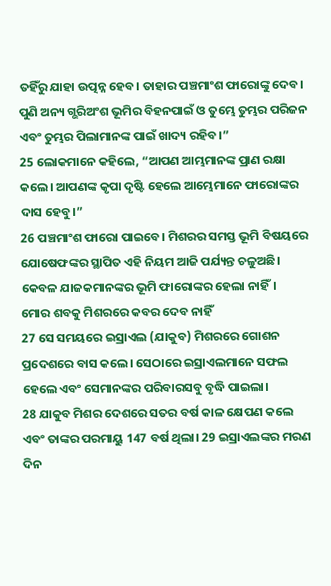ତହିଁରୁ ଯାହା ଉତ୍ପନ୍ନ ହେବ। ତାହାର ପଞ୍ଚମାଂଶ ଫାରୋଙ୍କୁ ଦେବ। ପୁଣି ଅନ୍ୟ ଗ୍ଭରିଅଂଶ ଭୂମିର ବିହନପାଇଁ ଓ ତୁମ୍ଭେ ତୁମ୍ଭର ପରିଜନ ଏବଂ ତୁମ୍ଭର ପିଲାମାନଙ୍କ ପାଇଁ ଖାଦ୍ୟ ରହିବ।”
25 ଲୋକମାନେ କହିଲେ, “ଆପଣ ଆମ୍ଭମାନଙ୍କ ପ୍ରାଣ ରକ୍ଷା କଲେ। ଆପଣଙ୍କ କୃପା ଦୃଷ୍ଟି ହେଲେ ଆମ୍ଭେମାନେ ଫାରୋଙ୍କର ଦାସ ହେବୁ।”
26 ପଞ୍ଚମାଂଶ ଫାରୋ ପାଇବେ। ମିଶରର ସମସ୍ତ ଭୂମି ବିଷୟରେ ଯୋଷେଫଙ୍କର ସ୍ଥାପିତ ଏହି ନିୟମ ଆଜି ପର୍ଯ୍ୟନ୍ତ ଚଳୁଅଛି। କେବଳ ଯାଜକମାନଙ୍କର ଭୂମି ଫାରୋଙ୍କର ହେଲା ନାହିଁ।
ମୋର ଶବକୁ ମିଶରରେ କବର ଦେବ ନାହିଁ
27 ସେ ସମୟରେ ଇସ୍ରାଏଲ (ଯାକୁବ) ମିଶରରେ ଗୋଶନ ପ୍ରଦେଶରେ ବାସ କଲେ। ସେଠାରେ ଇସ୍ରାଏଲମାନେ ସଫଲ ହେଲେ ଏବଂ ସେମାନଙ୍କର ପରିବାରସବୁ ବୃଦ୍ଧି ପାଇଲା।
28 ଯାକୁବ ମିଶର ଦେଶରେ ସତର ବର୍ଷ କାଳ କ୍ଷେପଣ କଲେ ଏବଂ ତାଙ୍କର ପରମାୟୁ 147 ବର୍ଷ ଥିଲା। 29 ଇସ୍ରାଏଲଙ୍କର ମରଣ ଦିନ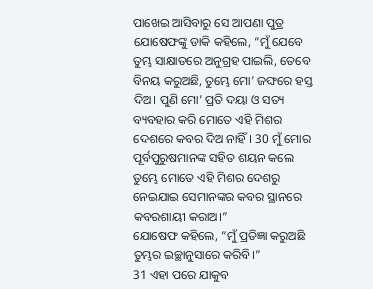ପାଖେଇ ଆସିବାରୁ ସେ ଆପଣା ପୁତ୍ର ଯୋଷେଫଙ୍କୁ ଡାକି କହିଲେ, “ମୁଁ ଯେବେ ତୁମ୍ଭ ସାକ୍ଷାତରେ ଅନୁଗ୍ରହ ପାଇଲି, ତେବେ ବିନୟ କରୁଅଛି, ତୁମ୍ଭେ ମୋ’ ଜଙ୍ଘରେ ହସ୍ତ ଦିଅ। ପୁଣି ମୋ’ ପ୍ରତି ଦୟା ଓ ସତ୍ୟ ବ୍ୟବହାର କରି ମୋତେ ଏହି ମିଶର ଦେଶରେ କବର ଦିଅ ନାହିଁ। 30 ମୁଁ ମୋର ପୂର୍ବପୁରୁଷମାନଙ୍କ ସହିତ ଶୟନ କଲେ ତୁମ୍ଭେ ମୋତେ ଏହି ମିଶର ଦେଶରୁ ନେଇଯାଇ ସେମାନଙ୍କର କବର ସ୍ଥାନରେ କବରଶାୟୀ କରାଅ।”
ଯୋଷେଫ କହିଲେ, “ମୁଁ ପ୍ରତିଜ୍ଞା କରୁଅଛି ତୁମ୍ଭର ଇଚ୍ଛାନୁସାରେ କରିବି।”
31 ଏହା ପରେ ଯାକୁବ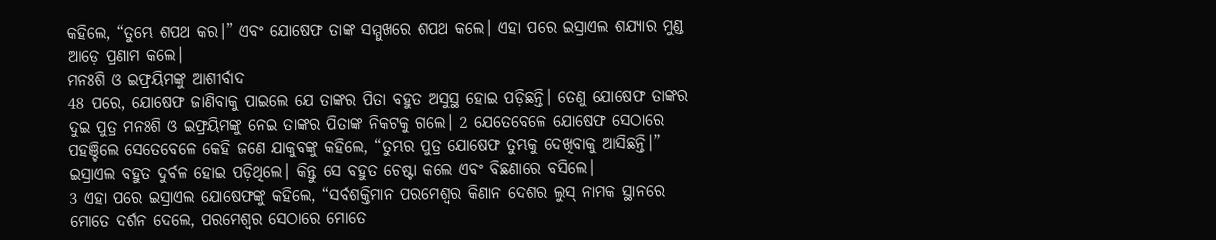କହିଲେ, “ତୁମ୍ଭେ ଶପଥ କର।” ଏବଂ ଯୋଷେଫ ତାଙ୍କ ସମ୍ମୁଖରେ ଶପଥ କଲେ। ଏହା ପରେ ଇସ୍ରାଏଲ ଶଯ୍ୟାର ମୁଣ୍ଡ ଆଡ଼େ ପ୍ରଣାମ କଲେ।
ମନଃଶି ଓ ଇଫ୍ରୟିମଙ୍କୁ ଆଶୀର୍ବାଦ
48 ପରେ, ଯୋଷେଫ ଜାଣିବାକୁ ପାଇଲେ ଯେ ତାଙ୍କର ପିତା ବହୁତ ଅସୁସ୍ଥ ହୋଇ ପଡ଼ିଛନ୍ତି। ତେଣୁ ଯୋଷେଫ ତାଙ୍କର ଦୁଇ ପୁତ୍ର ମନଃଶି ଓ ଇଫ୍ରୟିମଙ୍କୁ ନେଇ ତାଙ୍କର ପିତାଙ୍କ ନିକଟକୁ ଗଲେ। 2 ଯେତେବେଳେ ଯୋଷେଫ ସେଠାରେ ପହଞ୍ଚିଲେ ସେତେବେଳେ କେହି ଜଣେ ଯାକୁବଙ୍କୁ କହିଲେ, “ତୁମ୍ଭର ପୁତ୍ର ଯୋଷେଫ ତୁମ୍ଭକୁ ଦେଖିବାକୁ ଆସିଛନ୍ତି।” ଇସ୍ରାଏଲ ବହୁତ ଦୁର୍ବଳ ହୋଇ ପଡ଼ିଥିଲେ। କିନ୍ତୁ ସେ ବହୁତ ଚେଷ୍ଟା କଲେ ଏବଂ ବିଛଣାରେ ବସିଲେ।
3 ଏହା ପରେ ଇସ୍ରାଏଲ ଯୋଷେଫଙ୍କୁ କହିଲେ, “ସର୍ବଶକ୍ତିମାନ ପରମେଶ୍ୱର କିଣାନ ଦେଶର ଲୁସ୍ ନାମକ ସ୍ଥାନରେ ମୋତେ ଦର୍ଶନ ଦେଲେ, ପରମେଶ୍ୱର ସେଠାରେ ମୋତେ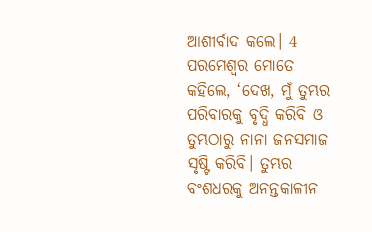ଆଶୀର୍ବାଦ କଲେ। 4 ପରମେଶ୍ୱର ମୋତେ କହିଲେ, ‘ଦେଖ, ମୁଁ ତୁମ୍ଭର ପରିବାରକୁ ବୃଦ୍ଧି କରିବି ଓ ତୁମ୍ଭଠାରୁ ନାନା ଜନସମାଜ ସୃଷ୍ଟି କରିବି। ତୁମ୍ଭର ବଂଶଧରକୁ ଅନନ୍ତକାଳୀନ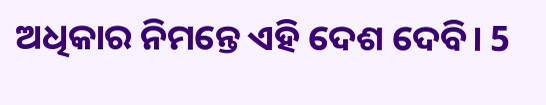ଅଧିକାର ନିମନ୍ତେ ଏହି ଦେଶ ଦେବି। 5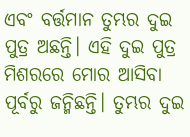ଏବଂ ବର୍ତ୍ତମାନ ତୁମ୍ଭର ଦୁଇ ପୁତ୍ର ଅଛନ୍ତି। ଏହି ଦୁଇ ପୁତ୍ର ମିଶରରେ ମୋର ଆସିବା ପୂର୍ବରୁ ଜନ୍ମିଛନ୍ତି। ତୁମ୍ଭର ଦୁଇ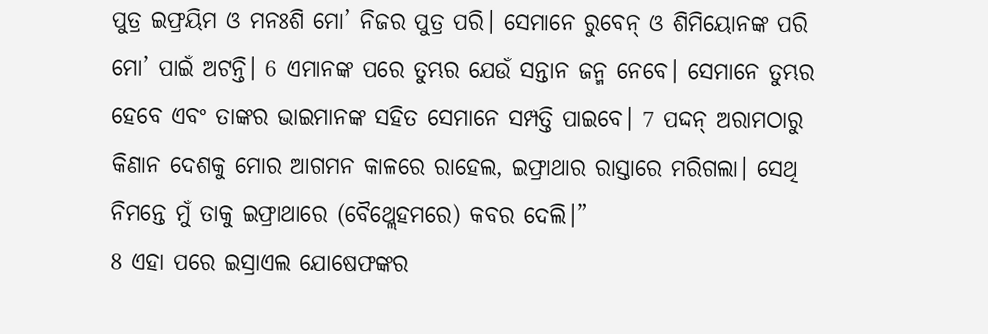ପୁତ୍ର ଇଫ୍ରୟିମ ଓ ମନଃଶି ମୋ’ ନିଜର ପୁତ୍ର ପରି। ସେମାନେ ରୁବେନ୍ ଓ ଶିମିୟୋନଙ୍କ ପରି ମୋ’ ପାଇଁ ଅଟନ୍ତି। 6 ଏମାନଙ୍କ ପରେ ତୁମ୍ଭର ଯେଉଁ ସନ୍ତାନ ଜନ୍ମ ନେବେ। ସେମାନେ ତୁମ୍ଭର ହେବେ ଏବଂ ତାଙ୍କର ଭାଇମାନଙ୍କ ସହିତ ସେମାନେ ସମ୍ପତ୍ତି ପାଇବେ। 7 ପଦ୍ଦନ୍ ଅରାମଠାରୁ କିଣାନ ଦେଶକୁ ମୋର ଆଗମନ କାଳରେ ରାହେଲ, ଇଫ୍ରାଥାର ରାସ୍ତାରେ ମରିଗଲା। ସେଥି ନିମନ୍ତେ ମୁଁ ତାକୁ ଇଫ୍ରାଥାରେ (ବୈଥ୍ଲେହମରେ) କବର ଦେଲି।”
8 ଏହା ପରେ ଇସ୍ରାଏଲ ଯୋଷେଫଙ୍କର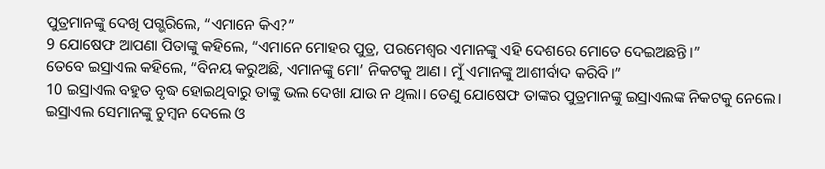ପୁତ୍ରମାନଙ୍କୁ ଦେଖି ପଗ୍ଭରିଲେ, “ଏମାନେ କିଏ?”
9 ଯୋଷେଫ ଆପଣା ପିତାଙ୍କୁ କହିଲେ, “ଏମାନେ ମୋହର ପୁତ୍ର, ପରମେଶ୍ୱର ଏମାନଙ୍କୁ ଏହି ଦେଶରେ ମୋତେ ଦେଇଅଛନ୍ତି।”
ତେବେ ଇସ୍ରାଏଲ କହିଲେ, “ବିନୟ କରୁଅଛି, ଏମାନଙ୍କୁ ମୋ’ ନିକଟକୁ ଆଣ। ମୁଁ ଏମାନଙ୍କୁ ଆଶୀର୍ବାଦ କରିବି।”
10 ଇସ୍ରାଏଲ ବହୁତ ବୃଦ୍ଧ ହୋଇଥିବାରୁ ତାଙ୍କୁ ଭଲ ଦେଖା ଯାଉ ନ ଥିଲା। ତେଣୁ ଯୋଷେଫ ତାଙ୍କର ପୁତ୍ରମାନଙ୍କୁ ଇସ୍ରାଏଲଙ୍କ ନିକଟକୁ ନେଲେ। ଇସ୍ରାଏଲ ସେମାନଙ୍କୁ ଚୁମ୍ବନ ଦେଲେ ଓ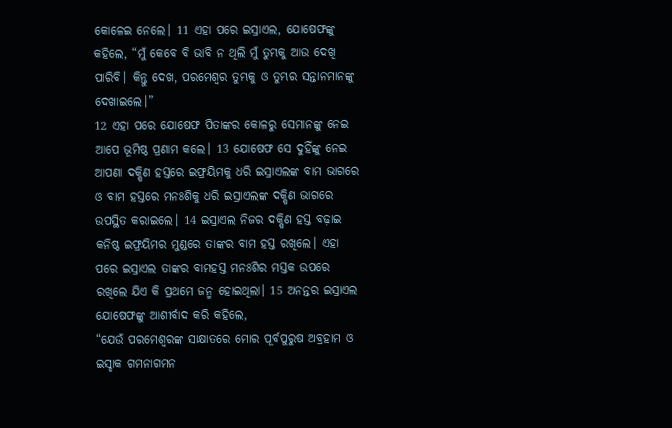କୋଳେଇ ନେଲେ। 11 ଏହା ପରେ ଇସ୍ରାଏଲ, ଯୋଷେଫଙ୍କୁ କହିଲେ, “ମୁଁ କେବେ ବି ଭାବି ନ ଥିଲି ମୁଁ ତୁମ୍ଭକୁ ଆଉ ଦେଖି ପାରିବି। କିନ୍ତୁ ଦେଖ, ପରମେଶ୍ୱର ତୁମ୍ଭକୁ ଓ ତୁମ୍ଭର ସନ୍ତାନମାନଙ୍କୁ ଦେଖାଇଲେ।”
12 ଏହା ପରେ ଯୋଷେଫ ପିତାଙ୍କର କୋଳରୁ ସେମାନଙ୍କୁ ନେଇ ଆପେ ଭୂମିଷ୍ଠ ପ୍ରଣାମ କଲେ। 13 ଯୋଷେଫ ସେ ଦୁହିଁଙ୍କୁ ନେଇ ଆପଣା ଦକ୍ଷିଣ ହସ୍ତରେ ଇଫ୍ରୟିମକୁ ଧରି ଇସ୍ରାଏଲଙ୍କ ବାମ ଭାଗରେ ଓ ବାମ ହସ୍ତରେ ମନଃଶିକୁ ଧରି ଇସ୍ରାଏଲଙ୍କ ଦକ୍ଷିଣ ଭାଗରେ ଉପସ୍ଥିତ କରାଇଲେ। 14 ଇସ୍ରାଏଲ ନିଜର ଦକ୍ଷିଣ ହସ୍ତ ବଢ଼ାଇ କନିଷ୍ଠ ଇଫ୍ରୟିମର ମୁଣ୍ଡରେ ତାଙ୍କର ବାମ ହସ୍ତ ରଖିଲେ। ଏହା ପରେ ଇସ୍ରାଏଲ ତାଙ୍କର ବାମହସ୍ତ ମନଃଶିର ମସ୍ତକ ଉପରେ ରଖିଲେ ଯିଏ କି ପ୍ରଥମେ ଜନ୍ମ ହୋଇଥିଲା। 15 ଅନନ୍ତର ଇସ୍ରାଏଲ ଯୋଷେଫଙ୍କୁ ଆଶୀର୍ବାଦ କରି କହିଲେ,
“ଯେଉଁ ପରମେଶ୍ୱରଙ୍କ ସାକ୍ଷାତରେ ମୋର ପୂର୍ବପୁରୁଷ ଅବ୍ରହାମ ଓ ଇସ୍ହାକ ଗମନାଗମନ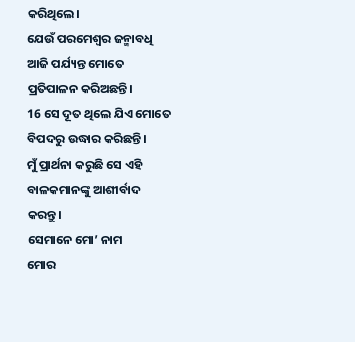କରିଥିଲେ।
ଯେଉଁ ପରମେଶ୍ୱର ଜନ୍ମାବଧି ଆଜି ପର୍ଯ୍ୟନ୍ତ ମୋତେ ପ୍ରତିପାଳନ କରିଅଛନ୍ତି।
16 ସେ ଦୂତ ଥିଲେ ଯିଏ ମୋତେ ବିପଦରୁ ଉଦ୍ଧାର କରିଛନ୍ତି।
ମୁଁ ପ୍ରାର୍ଥନା କରୁଛି ସେ ଏହି ବାଳକମାନଙ୍କୁ ଆଶୀର୍ବାଦ କରନ୍ତୁ।
ସେମାନେ ମୋ’ ନାମ
ମୋର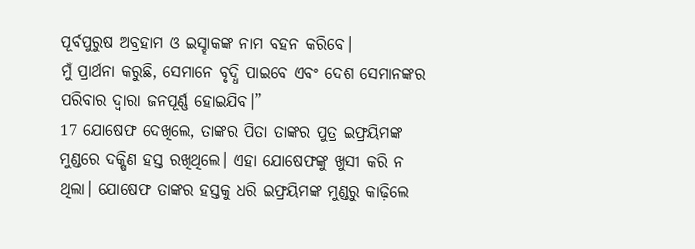ପୂର୍ବପୁରୁଷ ଅବ୍ରହାମ ଓ ଇସ୍ହାକଙ୍କ ନାମ ବହନ କରିବେ।
ମୁଁ ପ୍ରାର୍ଥନା କରୁଛି, ସେମାନେ ବୃଦ୍ଧି ପାଇବେ ଏବଂ ଦେଶ ସେମାନଙ୍କର ପରିବାର ଦ୍ୱାରା ଜନପୂର୍ଣ୍ଣ ହୋଇଯିବ।”
17 ଯୋଷେଫ ଦେଖିଲେ, ତାଙ୍କର ପିତା ତାଙ୍କର ପୁତ୍ର ଇଫ୍ରୟିମଙ୍କ ମୁଣ୍ଡରେ ଦକ୍ଷିଣ ହସ୍ତ ରଖିଥିଲେ। ଏହା ଯୋଷେଫଙ୍କୁ ଖୁସୀ କରି ନ ଥିଲା। ଯୋଷେଫ ତାଙ୍କର ହସ୍ତକୁ ଧରି ଇଫ୍ରୟିମଙ୍କ ମୁଣ୍ଡରୁ କାଢ଼ିଲେ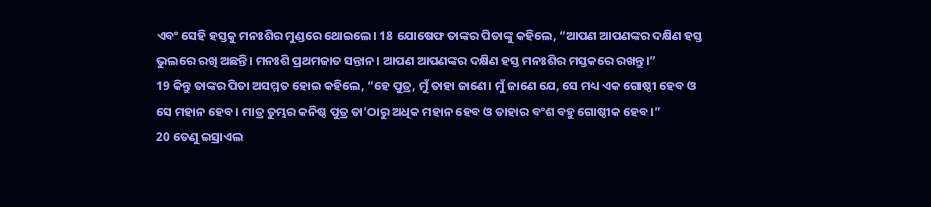ଏବଂ ସେହି ହସ୍ତକୁ ମନଃଶିର ମୁଣ୍ଡରେ ଥୋଇଲେ। 18 ଯୋଷେଫ ତାଙ୍କର ପିତାଙ୍କୁ କହିଲେ, “ଆପଣ ଆପଣଙ୍କର ଦକ୍ଷିଣ ହସ୍ତ ଭୁଲରେ ରଖି ଅଛନ୍ତି। ମନଃଶି ପ୍ରଥମଜାତ ସନ୍ତାନ। ଆପଣ ଆପଣଙ୍କର ଦକ୍ଷିଣ ହସ୍ତ ମନଃଶିର ମସ୍ତକରେ ରଖନ୍ତୁ।”
19 କିନ୍ତୁ ତାଙ୍କର ପିତା ଅସମ୍ମତ ହୋଇ କହିଲେ, “ହେ ପୁତ୍ର, ମୁଁ ତାହା ଜାଣେ। ମୁଁ ଜାଣେ ଯେ, ସେ ମଧ୍ୟ ଏକ ଗୋଷ୍ଠୀ ହେବ ଓ ସେ ମହାନ ହେବ। ମାତ୍ର ତୁମ୍ଭର କନିଷ୍ଠ ପୁତ୍ର ତା’ଠାରୁ ଅଧିକ ମହାନ ହେବ ଓ ତାହାର ବଂଶ ବହୁ ଗୋଷ୍ଠୀକ ହେବ।”
20 ତେଣୁ ଇସ୍ରାଏଲ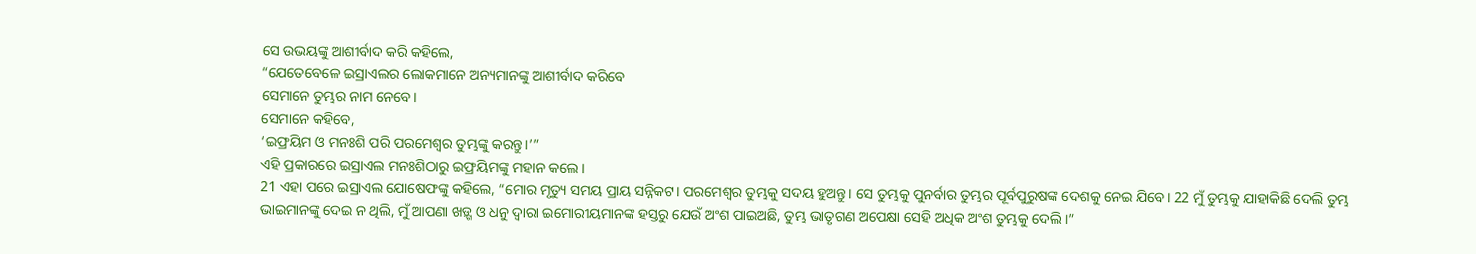ସେ ଉଭୟଙ୍କୁ ଆଶୀର୍ବାଦ କରି କହିଲେ,
“ଯେତେବେଳେ ଇସ୍ରାଏଲର ଲୋକମାନେ ଅନ୍ୟମାନଙ୍କୁ ଆଶୀର୍ବାଦ କରିବେ
ସେମାନେ ତୁମ୍ଭର ନାମ ନେବେ।
ସେମାନେ କହିବେ,
‘ଇଫ୍ରୟିମ ଓ ମନଃଶି ପରି ପରମେଶ୍ୱର ତୁମ୍ଭଙ୍କୁ କରନ୍ତୁ।’”
ଏହି ପ୍ରକାରରେ ଇସ୍ରାଏଲ ମନଃଶିଠାରୁ ଇଫ୍ରୟିମଙ୍କୁ ମହାନ କଲେ।
21 ଏହା ପରେ ଇସ୍ରାଏଲ ଯୋଷେଫଙ୍କୁ କହିଲେ, “ମୋର ମୃତ୍ୟୁ ସମୟ ପ୍ରାୟ ସନ୍ନିକଟ। ପରମେଶ୍ୱର ତୁମ୍ଭକୁ ସଦୟ ହୁଅନ୍ତୁ। ସେ ତୁମ୍ଭକୁ ପୁନର୍ବାର ତୁମ୍ଭର ପୂର୍ବପୁରୁଷଙ୍କ ଦେଶକୁ ନେଇ ଯିବେ। 22 ମୁଁ ତୁମ୍ଭକୁ ଯାହାକିଛି ଦେଲି ତୁମ୍ଭ ଭାଇମାନଙ୍କୁ ଦେଇ ନ ଥିଲି, ମୁଁ ଆପଣା ଖଡ଼୍ଗ ଓ ଧନୁ ଦ୍ୱାରା ଇମୋରୀୟମାନଙ୍କ ହସ୍ତରୁ ଯେଉଁ ଅଂଶ ପାଇଅଛି, ତୁମ୍ଭ ଭାତୃଗଣ ଅପେକ୍ଷା ସେହି ଅଧିକ ଅଂଶ ତୁମ୍ଭକୁ ଦେଲି।”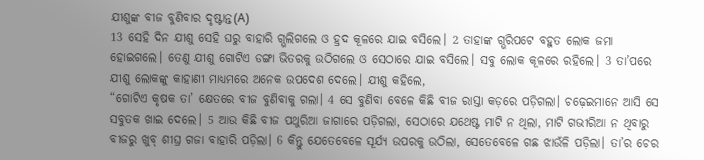ଯୀଶୁଙ୍କ ବୀଜ ବୁଣିବାର ଦୃଷ୍ଟାନ୍ତ(A)
13 ସେହି ଦିନ ଯୀଶୁ ସେହି ଘରୁ ବାହାରି ଗ୍ଭଲିଗଲେ ଓ ହ୍ରଦ କୂଳରେ ଯାଇ ବସିଲେ। 2 ତାହାଙ୍କ ଗ୍ଭରିପଟେ ବହୁତ ଲୋକ ଜମା ହୋଇଗଲେ। ତେଣୁ ଯୀଶୁ ଗୋଟିଏ ଡଙ୍ଗା ଭିତରକୁ ଉଠିଗଲେ ଓ ସେଠାରେ ଯାଇ ବସିଲେ। ସବୁ ଲୋକ କୂଳରେ ରହିଲେ। 3 ତା’ପରେ ଯୀଶୁ ଲୋକଙ୍କୁ କାହାଣୀ ମାଧ୍ୟମରେ ଅନେକ ଉପଦେଶ ଦେଲେ। ଯୀଶୁ କହିଲେ,
“ଗୋଟିଏ କୃଷକ ତା’ କ୍ଷେତରେ ବୀଜ ବୁଣିବାକୁ ଗଲା। 4 ସେ ବୁଣିବା ବେଳେ କିଛି ବୀଜ ରାସ୍ତା କଡ଼ରେ ପଡ଼ିଗଲା। ଚଢ଼େଇମାନେ ଆସି ସେ ସବୁତକ ଖାଇ ଦେଲେ। 5 ଆଉ କିଛି ବୀଜ ପଥୁରିଆ ଜାଗାରେ ପଡ଼ିଗଲା, ସେଠାରେ ଯଥେଷ୍ଟ ମାଟି ନ ଥିଲା, ମାଟି ଗଭୀରିଆ ନ ଥିବାରୁ ବୀଜରୁ ଖୁବ୍ ଶୀଘ୍ର ଗଜା ବାହାରି ପଡ଼ିଲା। 6 କିନ୍ତୁ ଯେତେବେଳେ ସୂର୍ଯ୍ୟ ଉପରକୁ ଉଠିଲା, ସେତେବେଳେ ଗଛ ଝାଉଁଳି ପଡ଼ିଲା। ତା’ର ଚେର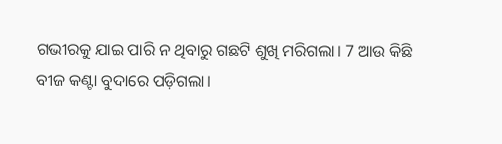ଗଭୀରକୁ ଯାଇ ପାରି ନ ଥିବାରୁ ଗଛଟି ଶୁଖି ମରିଗଲା। 7 ଆଉ କିଛି ବୀଜ କଣ୍ଟା ବୁଦାରେ ପଡ଼ିଗଲା।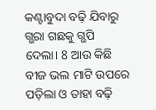କଣ୍ଟାବୁଦା ବଢ଼ି ଯିବାରୁ ଗ୍ଭରା ଗଛକୁ ଗ୍ଭପି ଦେଲା। 8 ଆଉ କିଛି ବୀଜ ଭଲ ମାଟି ଉପରେ ପଡ଼ିଲା ଓ ତାହା ବଢ଼ି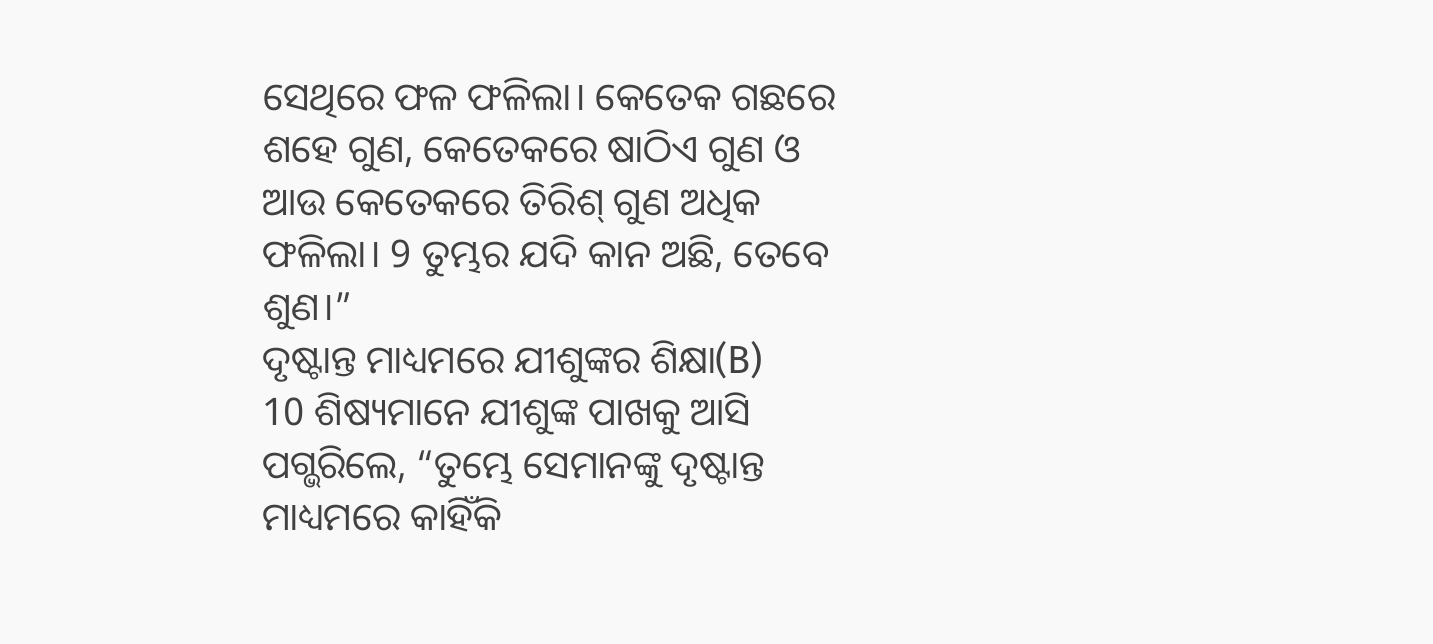ସେଥିରେ ଫଳ ଫଳିଲା। କେତେକ ଗଛରେ ଶହେ ଗୁଣ, କେତେକରେ ଷାଠିଏ ଗୁଣ ଓ ଆଉ କେତେକରେ ତିରିଶ୍ ଗୁଣ ଅଧିକ ଫଳିଲା। 9 ତୁମ୍ଭର ଯଦି କାନ ଅଛି, ତେବେ ଶୁଣ।”
ଦୃଷ୍ଟାନ୍ତ ମାଧ୍ୟମରେ ଯୀଶୁଙ୍କର ଶିକ୍ଷା(B)
10 ଶିଷ୍ୟମାନେ ଯୀଶୁଙ୍କ ପାଖକୁ ଆସି ପଗ୍ଭରିଲେ, “ତୁମ୍ଭେ ସେମାନଙ୍କୁ ଦୃଷ୍ଟାନ୍ତ ମାଧ୍ୟମରେ କାହିଁକି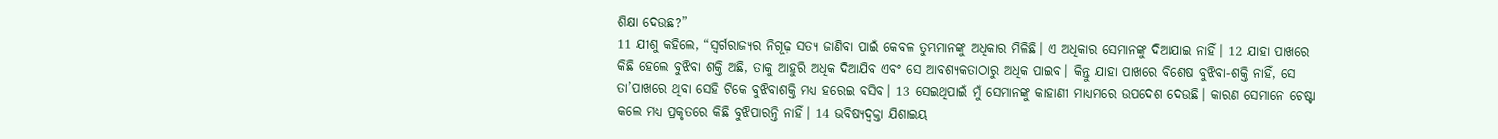ଶିକ୍ଷା ଦେଉଛ?”
11 ଯୀଶୁ କହିଲେ, “ସ୍ୱର୍ଗରାଜ୍ୟର ନିଗୂଢ଼ ସତ୍ୟ ଜାଣିବା ପାଇଁ କେବଳ ତୁମ୍ଭମାନଙ୍କୁ ଅଧିକାର ମିଳିଛି। ଏ ଅଧିକାର ସେମାନଙ୍କୁ ଦିଆଯାଇ ନାହିଁ। 12 ଯାହା ପାଖରେ କିଛି ହେଲେ ବୁଝିବା ଶକ୍ତି ଅଛି, ତାକୁ ଆହୁରି ଅଧିକ ଦିଆଯିବ ଏବଂ ସେ ଆବଶ୍ୟକତାଠାରୁ ଅଧିକ ପାଇବ। କିନ୍ତୁ ଯାହା ପାଖରେ ବିଶେଷ ବୁଝିବା-ଶକ୍ତି ନାହିଁ, ସେ ତା’ପାଖରେ ଥିବା ସେହି ଟିକେ ବୁଝିବାଶକ୍ତି ମଧ୍ୟ ହରେଇ ବସିବ। 13 ସେଇଥିପାଇଁ ମୁଁ ସେମାନଙ୍କୁ କାହାଣୀ ମାଧ୍ୟମରେ ଉପଦେଶ ଦେଉଛି। କାରଣ ସେମାନେ ଚେଷ୍ଟା କଲେ ମଧ୍ୟ ପ୍ରକୃତରେ କିଛି ବୁଝିପାରନ୍ତି ନାହିଁ। 14 ଭବିଷ୍ୟଦ୍ବକ୍ତା ଯିଶାଇୟ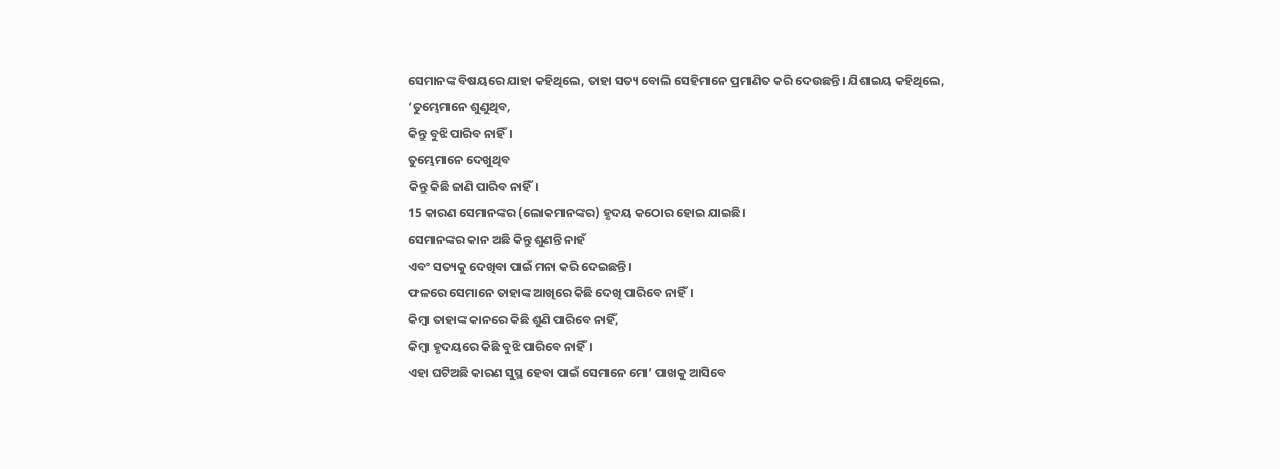ସେମାନଙ୍କ ବିଷୟରେ ଯାହା କହିଥିଲେ, ତାହା ସତ୍ୟ ବୋଲି ସେହିମାନେ ପ୍ରମାଣିତ କରି ଦେଉଛନ୍ତି। ଯିଶାଇୟ କହିଥିଲେ,
‘ତୁମ୍ଭେମାନେ ଶୁଣୁଥିବ,
କିନ୍ତୁ ବୁଝି ପାରିବ ନାହିଁ।
ତୁମ୍ଭେମାନେ ଦେଖୁଥିବ
କିନ୍ତୁ କିଛି ଜାଣି ପାରିବ ନାହିଁ।
15 କାରଣ ସେମାନଙ୍କର (ଲୋକମାନଙ୍କର) ହୃଦୟ କଠୋର ହୋଇ ଯାଇଛି।
ସେମାନଙ୍କର କାନ ଅଛି କିନ୍ତୁ ଶୁଣନ୍ତି ନାହଁ
ଏବଂ ସତ୍ୟକୁ ଦେଖିବା ପାଇଁ ମନା କରି ଦେଇଛନ୍ତି।
ଫଳରେ ସେମାନେ ତାହାଙ୍କ ଆଖିରେ କିଛି ଦେଖି ପାରିବେ ନାହିଁ।
କିମ୍ବା ତାହାଙ୍କ କାନରେ କିଛି ଶୁଣି ପାରିବେ ନାହିଁ,
କିମ୍ବା ହୃଦୟରେ କିଛି ବୁଝି ପାରିବେ ନାହିଁ।
ଏହା ଘଟିଅଛି କାରଣ ସୁସ୍ଥ ହେବା ପାଇଁ ସେମାନେ ମୋ’ ପାଖକୁ ଆସିବେ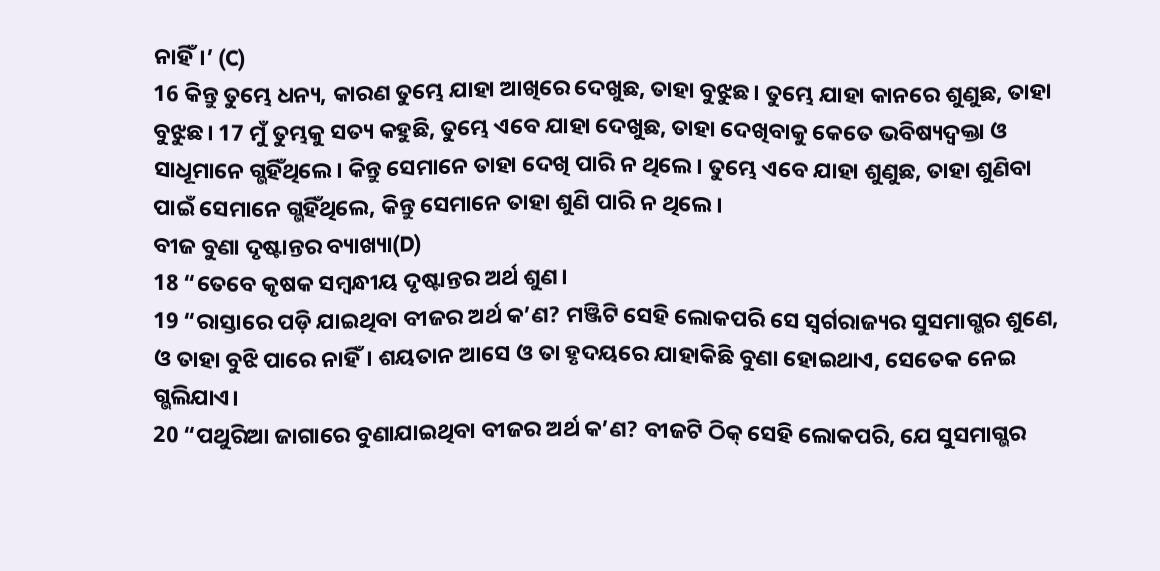ନାହିଁ।’ (C)
16 କିନ୍ତୁ ତୁମ୍ଭେ ଧନ୍ୟ, କାରଣ ତୁମ୍ଭେ ଯାହା ଆଖିରେ ଦେଖୁଛ, ତାହା ବୁଝୁଛ। ତୁମ୍ଭେ ଯାହା କାନରେ ଶୁଣୁଛ, ତାହା ବୁଝୁଛ। 17 ମୁଁ ତୁମ୍ଭକୁ ସତ୍ୟ କହୁଛି, ତୁମ୍ଭେ ଏବେ ଯାହା ଦେଖୁଛ, ତାହା ଦେଖିବାକୁ କେତେ ଭବିଷ୍ୟଦ୍ବକ୍ତା ଓ ସାଧୂମାନେ ଗ୍ଭହିଁଥିଲେ। କିନ୍ତୁ ସେମାନେ ତାହା ଦେଖି ପାରି ନ ଥିଲେ। ତୁମ୍ଭେ ଏବେ ଯାହା ଶୁଣୁଛ, ତାହା ଶୁଣିବା ପାଇଁ ସେମାନେ ଗ୍ଭହିଁଥିଲେ, କିନ୍ତୁ ସେମାନେ ତାହା ଶୁଣି ପାରି ନ ଥିଲେ।
ବୀଜ ବୁଣା ଦୃଷ୍ଟାନ୍ତର ବ୍ୟାଖ୍ୟା(D)
18 “ତେବେ କୃଷକ ସମ୍ବନ୍ଧୀୟ ଦୃଷ୍ଟାନ୍ତର ଅର୍ଥ ଶୁଣ।
19 “ରାସ୍ତାରେ ପଡ଼ି ଯାଇଥିବା ବୀଜର ଅର୍ଥ କ’ଣ? ମଞ୍ଜିଟି ସେହି ଲୋକପରି ସେ ସ୍ୱର୍ଗରାଜ୍ୟର ସୁସମାଗ୍ଭର ଶୁଣେ, ଓ ତାହା ବୁଝି ପାରେ ନାହିଁ। ଶୟତାନ ଆସେ ଓ ତା ହୃଦୟରେ ଯାହାକିଛି ବୁଣା ହୋଇଥାଏ, ସେତେକ ନେଇ ଗ୍ଭଲିଯାଏ।
20 “ପଥୁରିଆ ଜାଗାରେ ବୁଣାଯାଇଥିବା ବୀଜର ଅର୍ଥ କ’ଣ? ବୀଜଟି ଠିକ୍ ସେହି ଲୋକପରି, ଯେ ସୁସମାଗ୍ଭର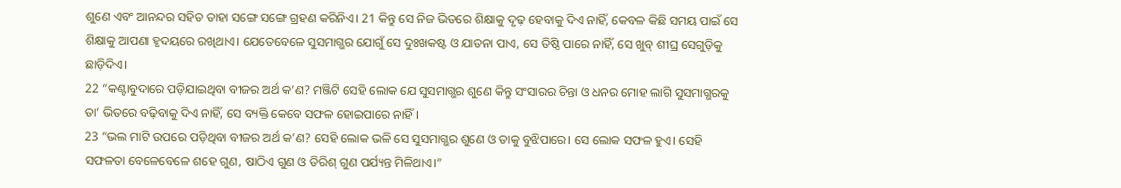ଶୁଣେ ଏବଂ ଆନନ୍ଦର ସହିତ ତାହା ସଙ୍ଗେ ସଙ୍ଗେ ଗ୍ରହଣ କରିନିଏ। 21 କିନ୍ତୁ ସେ ନିଜ ଭିତରେ ଶିକ୍ଷାକୁ ଦୃଢ଼ ହେବାକୁ ଦିଏ ନାହିଁ, କେବଳ କିଛି ସମୟ ପାଇଁ ସେ ଶିକ୍ଷାକୁ ଆପଣା ହୃଦୟରେ ରଖିଥାଏ। ଯେତେବେଳେ ସୁସମାଗ୍ଭର ଯୋଗୁଁ ସେ ଦୁଃଖକଷ୍ଟ ଓ ଯାତନା ପାଏ, ସେ ତିଷ୍ଠି ପାରେ ନାହିଁ, ସେ ଖୁବ୍ ଶୀଘ୍ର ସେଗୁଡ଼ିକୁ ଛାଡ଼ିଦିଏ।
22 “କଣ୍ଟାବୁଦାରେ ପଡ଼ିଯାଇଥିବା ବୀଜର ଅର୍ଥ କ’ଣ? ମଞ୍ଜିଟି ସେହି ଲୋକ ଯେ ସୁସମାଗ୍ଭର ଶୁଣେ କିନ୍ତୁ ସଂସାରର ଚିନ୍ତା ଓ ଧନର ମୋହ ଲାଗି ସୁସମାଗ୍ଭରକୁ ତା’ ଭିତରେ ବଢ଼ିବାକୁ ଦିଏ ନାହିଁ, ସେ ବ୍ୟକ୍ତି କେବେ ସଫଳ ହୋଇପାରେ ନାହିଁ।
23 “ଭଲ ମାଟି ଉପରେ ପଡ଼ିଥିବା ବୀଜର ଅର୍ଥ କ’ଣ? ସେହି ଲୋକ ଭଳି ସେ ସୁସମାଗ୍ଭର ଶୁଣେ ଓ ତାକୁ ବୁଝିପାରେ। ସେ ଲୋକ ସଫଳ ହୁଏ। ସେହି ସଫଳତା ବେଳେବେଳେ ଶହେ ଗୁଣ, ଷାଠିଏ ଗୁଣ ଓ ତିରିଶ୍ ଗୁଣ ପର୍ଯ୍ୟନ୍ତ ମିଳିଥାଏ।”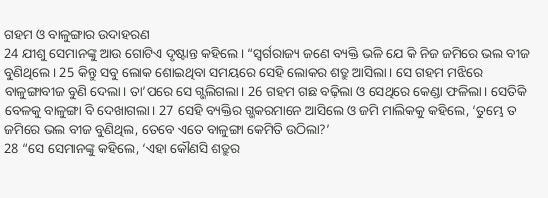ଗହମ ଓ ବାଳୁଙ୍ଗାର ଉଦାହରଣ
24 ଯୀଶୁ ସେମାନଙ୍କୁ ଆଉ ଗୋଟିଏ ଦୃଷ୍ଟାନ୍ତ କହିଲେ। “ସ୍ୱର୍ଗରାଜ୍ୟ ଜଣେ ବ୍ୟକ୍ତି ଭଳି ଯେ କି ନିଜ ଜମିରେ ଭଲ ବୀଜ ବୁଣିଥିଲେ। 25 କିନ୍ତୁ ସବୁ ଲୋକ ଶୋଇଥିବା ସମୟରେ ସେହି ଲୋକର ଶତ୍ରୁ ଆସିଲା। ସେ ଗହମ ମଝିରେ ବାଳୁଙ୍ଗାବୀଜ ବୁଣି ଦେଲା। ତା’ପରେ ସେ ଗ୍ଭଲିଗଲା। 26 ଗହମ ଗଛ ବଢ଼ିଲା ଓ ସେଥିରେ କେଣ୍ଡା ଫଳିଲା। ସେତିକି ବେଳକୁ ବାଳୁଙ୍ଗା ବି ଦେଖାଗଲା। 27 ସେହି ବ୍ୟକ୍ତିର ଗ୍ଭକରମାନେ ଆସିଲେ ଓ ଜମି ମାଲିକକୁ କହିଲେ, ‘ତୁମ୍ଭେ ତ ଜମିରେ ଭଲ ବୀଜ ବୁଣିଥିଲ, ତେବେ ଏତେ ବାଳୁଙ୍ଗା କେମିତି ଉଠିଲା?’
28 “ସେ ସେମାନଙ୍କୁ କହିଲେ, ‘ଏହା କୌଣସି ଶତ୍ରୁର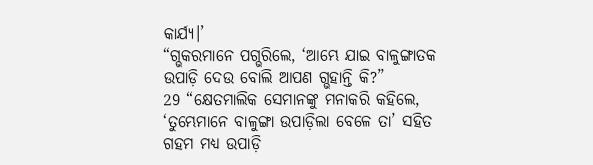କାର୍ଯ୍ୟ।’
“ଗ୍ଭକରମାନେ ପଗ୍ଭରିଲେ, ‘ଆମ୍ଭେ ଯାଇ ବାଳୁଙ୍ଗାତକ ଉପାଡ଼ି ଦେଉ ବୋଲି ଆପଣ ଗ୍ଭହାନ୍ତି କି?”
29 “କ୍ଷେତମାଲିକ ସେମାନଙ୍କୁ ମନାକରି କହିଲେ, ‘ତୁମ୍ଭେମାନେ ବାଳୁଙ୍ଗା ଉପାଡ଼ିଲା ବେଳେ ତା’ ସହିତ ଗହମ ମଧ୍ୟ ଉପାଡ଼ି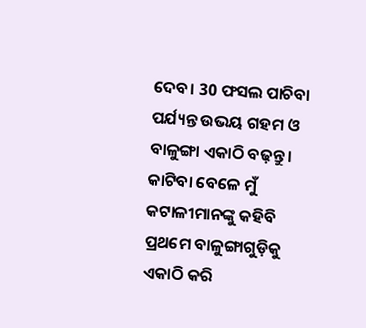ଦେବ। 30 ଫସଲ ପାଚିବା ପର୍ଯ୍ୟନ୍ତ ଉଭୟ ଗହମ ଓ ବାଳୁଙ୍ଗା ଏକାଠି ବଢ଼ନ୍ତୁ। କାଟିବା ବେଳେ ମୁଁ କଟାଳୀମାନଙ୍କୁ କହିବି ପ୍ରଥମେ ବାଳୁଙ୍ଗାଗୁଡ଼ିକୁ ଏକାଠି କରି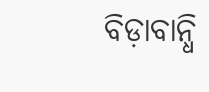ବିଡ଼ାବାନ୍ଧି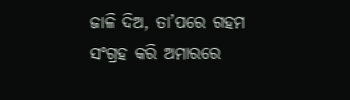ଜାଳି ଦିଅ, ତା’ପରେ ଗହମ ସଂଗ୍ରହ କରି ଅମାରରେ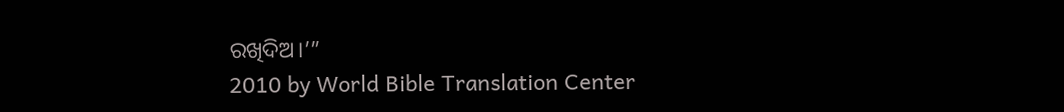ରଖିଦିଅ।’”
2010 by World Bible Translation Center